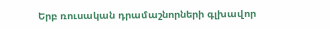Երբ ռուսական դրամաշնորների գլխավոր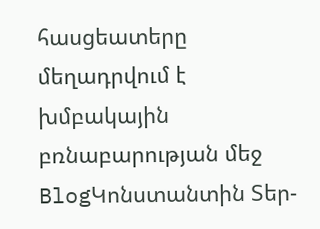հասցեատերը մեղադրվում է խմբակային բռնաբարության մեջ
BlogԿոնստանտին Տեր-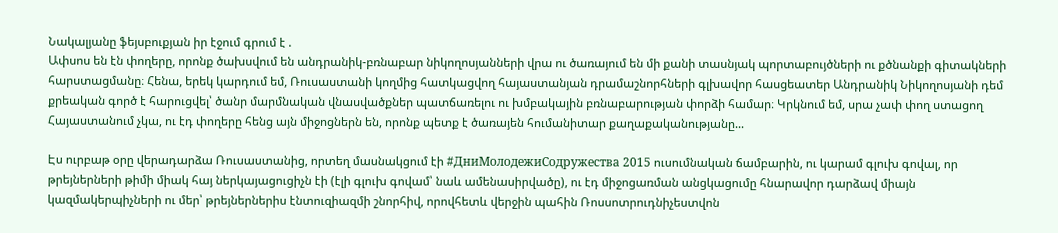Նակալյանը ֆեյսբուքյան իր էջում գրում է .
Ափսոս են էն փողերը, որոնք ծախսվում են անդրանիկ-բռնաբար նիկողոսյանների վրա ու ծառայում են մի քանի տասնյակ պորտաբույծների ու քծնանքի գիտակների հարստացմանը։ Հենա, երեկ կարդում եմ, Ռուսաստանի կողմից հատկացվող հայաստանյան դրամաշնորհների գլխավոր հասցեատեր Անդրանիկ Նիկողոսյանի դեմ քրեական գործ է հարուցվել՝ ծանր մարմնական վնասվածքներ պատճառելու ու խմբակային բռնաբարության փորձի համար։ Կրկնում եմ, սրա չափ փող ստացող Հայաստանում չկա, ու էդ փողերը հենց այն միջոցներն են, որոնք պետք է ծառայեն հումանիտար քաղաքականությանը...

Էս ուրբաթ օրը վերադարձա Ռուսաստանից, որտեղ մասնակցում էի #ДниМолодежиСодружества 2015 ուսումնական ճամբարին, ու կարամ գլուխ գովալ, որ թրեյներների թիմի միակ հայ ներկայացուցիչն էի (էլի գլուխ գովամ՝ նաև ամենասիրվածը), ու էդ միջոցառման անցկացումը հնարավոր դարձավ միայն կազմակերպիչների ու մեր՝ թրեյներներիս էնտուզիազմի շնորհիվ, որովհետև վերջին պահին Ռոսսոտրուդնիչեստվոն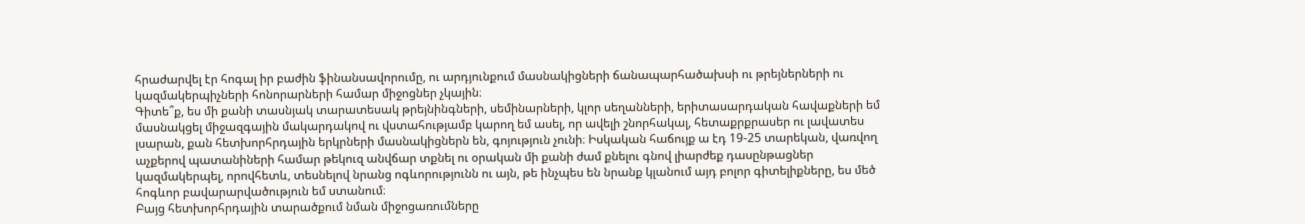հրաժարվել էր հոգալ իր բաժին ֆինանսավորումը, ու արդյունքում մասնակիցների ճանապարհածախսի ու թրեյներների ու կազմակերպիչների հոնորարների համար միջոցներ չկային։
Գիտե՞ք, ես մի քանի տասնյակ տարատեսակ թրեյնինգների, սեմինարների, կլոր սեղանների, երիտասարդական հավաքների եմ մասնակցել միջազգային մակարդակով ու վստահությամբ կարող եմ ասել, որ ավելի շնորհակալ, հետաքրքրասեր ու լավատես լսարան, քան հետխորհրդային երկրների մասնակիցներն են, գոյություն չունի։ Իսկական հաճույք ա էդ 19-25 տարեկան, վառվող աչքերով պատանիների համար թեկուզ անվճար տքնել ու օրական մի քանի ժամ քնելու գնով լիարժեք դասընթացներ կազմակերպել, որովհետև, տեսնելով նրանց ոգևորությունն ու այն, թե ինչպես են նրանք կլանում այդ բոլոր գիտելիքները, ես մեծ հոգևոր բավարարվածություն եմ ստանում։
Բայց հետխորհրդային տարածքում նման միջոցառումները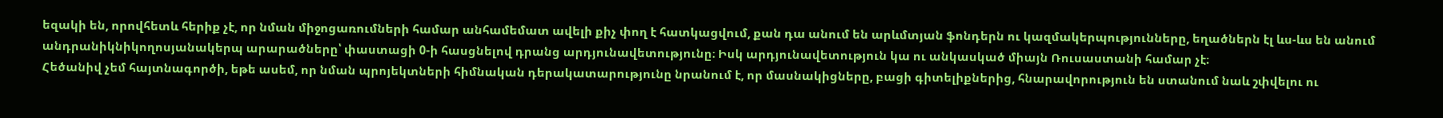եզակի են, որովհետև հերիք չէ, որ նման միջոցառումների համար անհամեմատ ավելի քիչ փող է հատկացվում, քան դա անում են արևմտյան ֆոնդերն ու կազմակերպությունները, եղածներն էլ ևս-ևս են անում անդրանիկնիկողոսյանակերպ արարածները՝ փաստացի 0-ի հասցնելով դրանց արդյունավետությունը։ Իսկ արդյունավետություն կա ու անկասկած միայն Ռուսաստանի համար չէ։
Հեծանիվ չեմ հայտնագործի, եթե ասեմ, որ նման պրոյեկտների հիմնական դերակատարությունը նրանում է, որ մասնակիցները, բացի գիտելիքներից, հնարավորություն են ստանում նաև շփվելու ու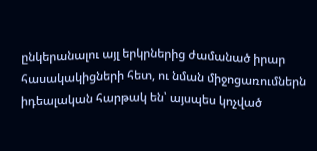ընկերանալու այլ երկրներից ժամանած իրար հասակակիցների հետ, ու նման միջոցառումներն իդեալական հարթակ են՝ այսպես կոչված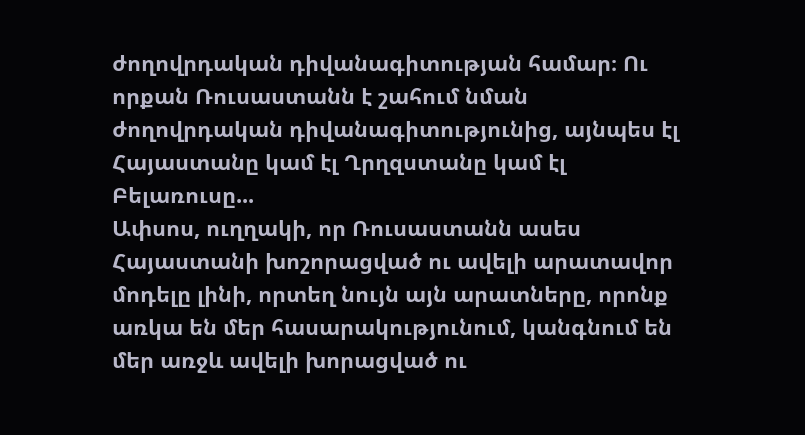ժողովրդական դիվանագիտության համար։ Ու որքան Ռուսաստանն է շահում նման ժողովրդական դիվանագիտությունից, այնպես էլ Հայաստանը կամ էլ Ղրղզստանը կամ էլ Բելառուսը...
Ափսոս, ուղղակի, որ Ռուսաստանն ասես Հայաստանի խոշորացված ու ավելի արատավոր մոդելը լինի, որտեղ նույն այն արատները, որոնք առկա են մեր հասարակությունում, կանգնում են մեր առջև ավելի խորացված ու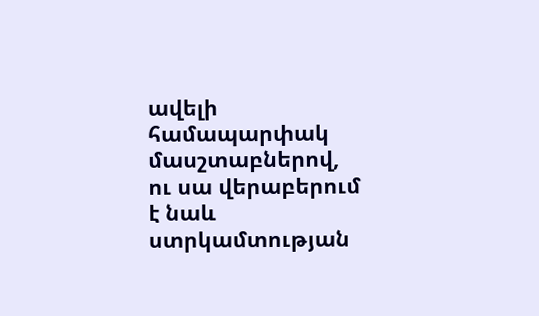ավելի համապարփակ մասշտաբներով, ու սա վերաբերում է նաև ստրկամտության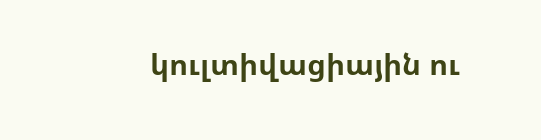կուլտիվացիային ու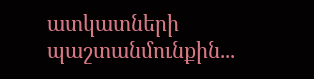ատկատների պաշտանմունքին...